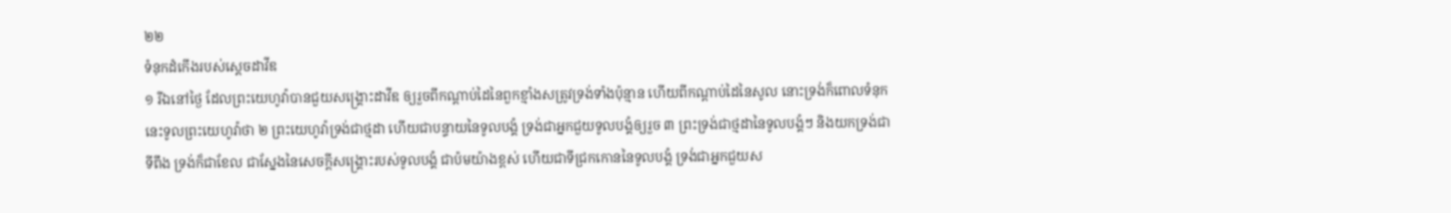២២
ទំនុកដំកើងរបស់ស្តេចដាវីឌ
១ រីឯនៅថ្ងៃ ដែលព្រះយេហូវ៉ាបានជួយសង្គ្រោះដាវីឌ ឲ្យរួចពីកណ្តាប់ដៃនៃពួកខ្មាំងសត្រូវទ្រង់ទាំងប៉ុន្មាន ហើយពីកណ្តាប់ដៃនៃសូល នោះទ្រង់ក៏ពោលទំនុកនេះទូលព្រះយេហូវ៉ាថា ២ ព្រះយេហូវ៉ាទ្រង់ជាថ្មដា ហើយជាបន្ទាយនៃទូលបង្គំ ទ្រង់ជាអ្នកជួយទូលបង្គំឲ្យរួច ៣ ព្រះទ្រង់ជាថ្មដានៃទូលបង្គំៗ និងយកទ្រង់ជាទីពឹង ទ្រង់ក៏ជាខែល ជាស្នែងនៃសេចក្តីសង្គ្រោះរបស់ទូលបង្គំ ជាប៉មយ៉ាងខ្ពស់ ហើយជាទីជ្រកកោននៃទូលបង្គំ ទ្រង់ជាអ្នកជួយស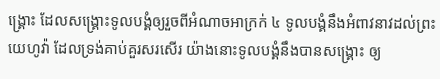ង្គ្រោះ ដែលសង្គ្រោះទូលបង្គំឲ្យរួចពីអំណាចអាក្រក់ ៤ ទូលបង្គំនឹងអំពាវនាវដល់ព្រះយេហូវ៉ា ដែលទ្រង់គាប់គួរសរសើរ យ៉ាងនោះទូលបង្គំនឹងបានសង្គ្រោះ ឲ្យ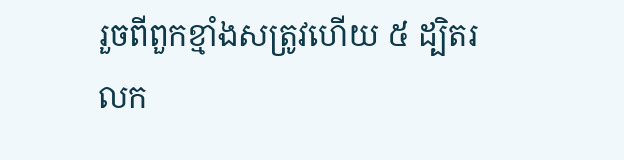រួចពីពួកខ្មាំងសត្រូវហើយ ៥ ដ្បិតរលក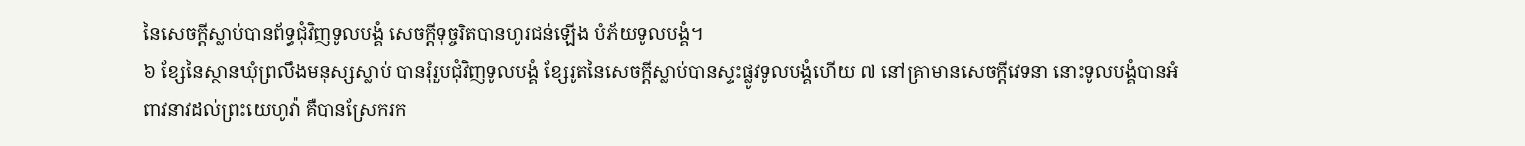នៃសេចក្តីស្លាប់បានព័ទ្ធជុំវិញទូលបង្គំ សេចក្តីទុច្ចរិតបានហូរជន់ឡើង បំភ័យទូលបង្គំ។
៦ ខ្សែនៃស្ថានឃុំព្រលឹងមនុស្សស្លាប់ បានរុំរួបជុំវិញទូលបង្គំ ខ្សែរូតនៃសេចក្តីស្លាប់បានស្ទះផ្លូវទូលបង្គំហើយ ៧ នៅគ្រាមានសេចក្តីវេទនា នោះទូលបង្គំបានអំពាវនាវដល់ព្រះយេហូវ៉ា គឺបានស្រែករក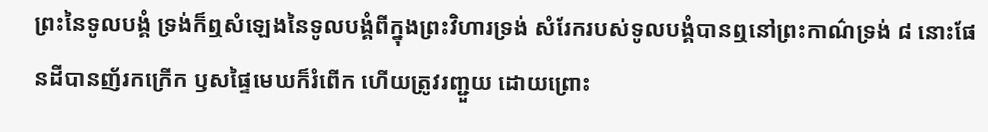ព្រះនៃទូលបង្គំ ទ្រង់ក៏ឮសំឡេងនៃទូលបង្គំពីក្នុងព្រះវិហារទ្រង់ សំរែករបស់ទូលបង្គំបានឮនៅព្រះកាណ៌ទ្រង់ ៨ នោះផែនដីបានញ័រកក្រើក ឫសផ្ទៃមេឃក៏រំពើក ហើយត្រូវរញ្ជួយ ដោយព្រោះ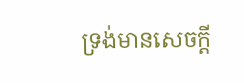ទ្រង់មានសេចក្តី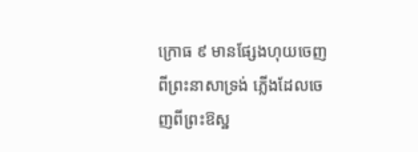ក្រោធ ៩ មានផ្សែងហុយចេញពីព្រះនាសាទ្រង់ ភ្លើងដែលចេញពីព្រះឱស្ឋ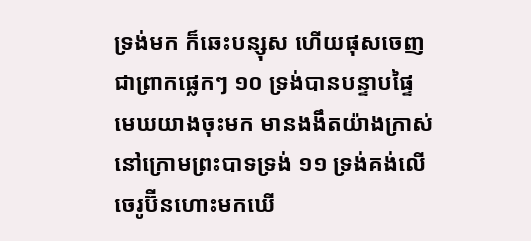ទ្រង់មក ក៏ឆេះបន្សុស ហើយផុសចេញជាព្រាកផ្លេកៗ ១០ ទ្រង់បានបន្ទាបផ្ទៃមេឃយាងចុះមក មានងងឹតយ៉ាងក្រាស់ នៅក្រោមព្រះបាទទ្រង់ ១១ ទ្រង់គង់លើចេរូប៊ីនហោះមកឃើ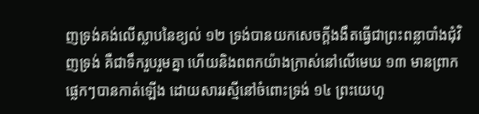ញទ្រង់គង់លើស្លាបនៃខ្យល់ ១២ ទ្រង់បានយកសេចក្តីងងឹតធ្វើជាព្រះពន្លាបាំងជុំវិញទ្រង់ គឺជាទឹករួបរួមគ្នា ហើយនិងពពកយ៉ាងក្រាស់នៅលើមេឃ ១៣ មានព្រាកផ្លេកៗបានកាត់ឡើង ដោយសាររស្មីនៅចំពោះទ្រង់ ១៤ ព្រះយេហូ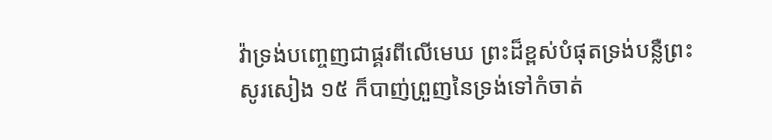វ៉ាទ្រង់បញ្ចេញជាផ្គរពីលើមេឃ ព្រះដ៏ខ្ពស់បំផុតទ្រង់បន្លឺព្រះសូរសៀង ១៥ ក៏បាញ់ព្រួញនៃទ្រង់ទៅកំចាត់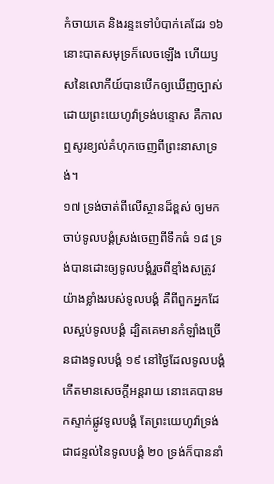កំចាយគេ និងរន្ទះទៅបំបាក់គេដែរ ១៦ នោះបាតសមុទ្រក៏លេចឡើង ហើយឫសនៃលោកីយ៍បានបើកឲ្យឃើញច្បាស់ ដោយព្រះយេហូវ៉ាទ្រង់បន្ទោស គឺកាលឮសូរខ្យល់គំហុកចេញពីព្រះនាសាទ្រង់។
១៧ ទ្រង់ចាត់ពីលើស្ថានដ៏ខ្ពស់ ឲ្យមកចាប់ទូលបង្គំស្រង់ចេញពីទឹកធំ ១៨ ទ្រង់បានដោះឲ្យទូលបង្គំរួចពីខ្មាំងសត្រូវយ៉ាងខ្លាំងរបស់ទូលបង្គំ គឺពីពួកអ្នកដែលស្អប់ទូលបង្គំ ដ្បិតគេមានកំឡាំងច្រើនជាងទូលបង្គំ ១៩ នៅថ្ងៃដែលទូលបង្គំកើតមានសេចក្តីអន្តរាយ នោះគេបានមកស្ទាក់ផ្លូវទូលបង្គំ តែព្រះយេហូវ៉ាទ្រង់ជាជន្ទល់នៃទូលបង្គំ ២០ ទ្រង់ក៏បាននាំ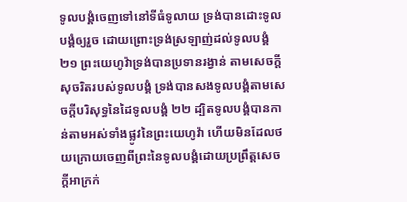ទូលបង្គំចេញទៅនៅទីធំទូលាយ ទ្រង់បានដោះទូលបង្គំឲ្យរួច ដោយព្រោះទ្រង់ស្រឡាញ់ដល់ទូលបង្គំ ២១ ព្រះយេហូវ៉ាទ្រង់បានប្រទានរង្វាន់ តាមសេចក្តីសុចរិតរបស់ទូលបង្គំ ទ្រង់បានសងទូលបង្គំតាមសេចក្តីបរិសុទ្ធនៃដៃទូលបង្គំ ២២ ដ្បិតទូលបង្គំបានកាន់តាមអស់ទាំងផ្លូវនៃព្រះយេហូវ៉ា ហើយមិនដែលថយក្រោយចេញពីព្រះនៃទូលបង្គំដោយប្រព្រឹត្តសេចក្តីអាក្រក់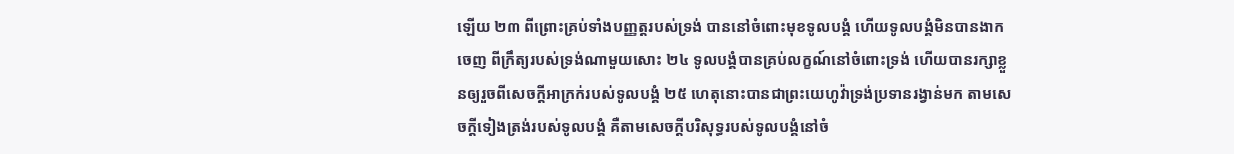ឡើយ ២៣ ពីព្រោះគ្រប់ទាំងបញ្ញត្តរបស់ទ្រង់ បាននៅចំពោះមុខទូលបង្គំ ហើយទូលបង្គំមិនបានងាកចេញ ពីក្រឹត្យរបស់ទ្រង់ណាមួយសោះ ២៤ ទូលបង្គំបានគ្រប់លក្ខណ៍នៅចំពោះទ្រង់ ហើយបានរក្សាខ្លួនឲ្យរួចពីសេចក្តីអាក្រក់របស់ទូលបង្គំ ២៥ ហេតុនោះបានជាព្រះយេហូវ៉ាទ្រង់ប្រទានរង្វាន់មក តាមសេចក្តីទៀងត្រង់របស់ទូលបង្គំ គឺតាមសេចក្តីបរិសុទ្ធរបស់ទូលបង្គំនៅចំ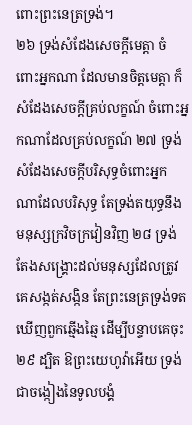ពោះព្រះនេត្រទ្រង់។
២៦ ទ្រង់សំដែងសេចក្តីមេត្តា ចំពោះអ្នកណា ដែលមានចិត្តមេត្តា ក៏សំដែងសេចក្តីគ្រប់លក្ខណ៍ ចំពោះអ្នកណាដែលគ្រប់លក្ខណ៍ ២៧ ទ្រង់សំដែងសេចក្តីបរិសុទ្ធចំពោះអ្នកណាដែលបរិសុទ្ធ តែទ្រង់តយុទ្ធនឹងមនុស្សក្រវិចក្រវៀនវិញ ២៨ ទ្រង់តែងសង្គ្រោះដល់មនុស្សដែលត្រូវគេសង្កត់សង្កិន តែព្រះនេត្រទ្រង់ទតឃើញពួកឆ្មើងឆ្មៃ ដើម្បីបន្ទាបគេចុះ ២៩ ដ្បិត ឱព្រះយេហូវ៉ាអើយ ទ្រង់ជាចង្កៀងនៃទូលបង្គំ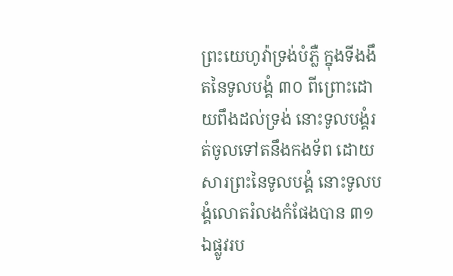ព្រះយេហូវ៉ាទ្រង់បំភ្លឺ ក្នុងទីងងឹតនៃទូលបង្គំ ៣០ ពីព្រោះដោយពឹងដល់ទ្រង់ នោះទូលបង្គំរត់ចូលទៅតនឹងកងទ័ព ដោយសារព្រះនៃទូលបង្គំ នោះទូលបង្គំលោតរំលងកំផែងបាន ៣១ ឯផ្លូវរប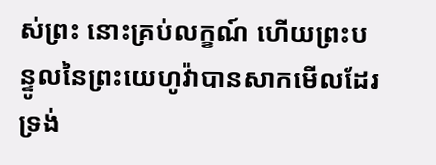ស់ព្រះ នោះគ្រប់លក្ខណ៍ ហើយព្រះបន្ទូលនៃព្រះយេហូវ៉ាបានសាកមើលដែរ ទ្រង់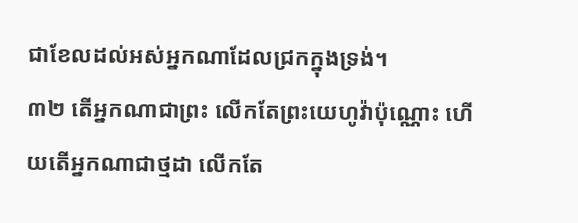ជាខែលដល់អស់អ្នកណាដែលជ្រកក្នុងទ្រង់។
៣២ តើអ្នកណាជាព្រះ លើកតែព្រះយេហូវ៉ាប៉ុណ្ណោះ ហើយតើអ្នកណាជាថ្មដា លើកតែ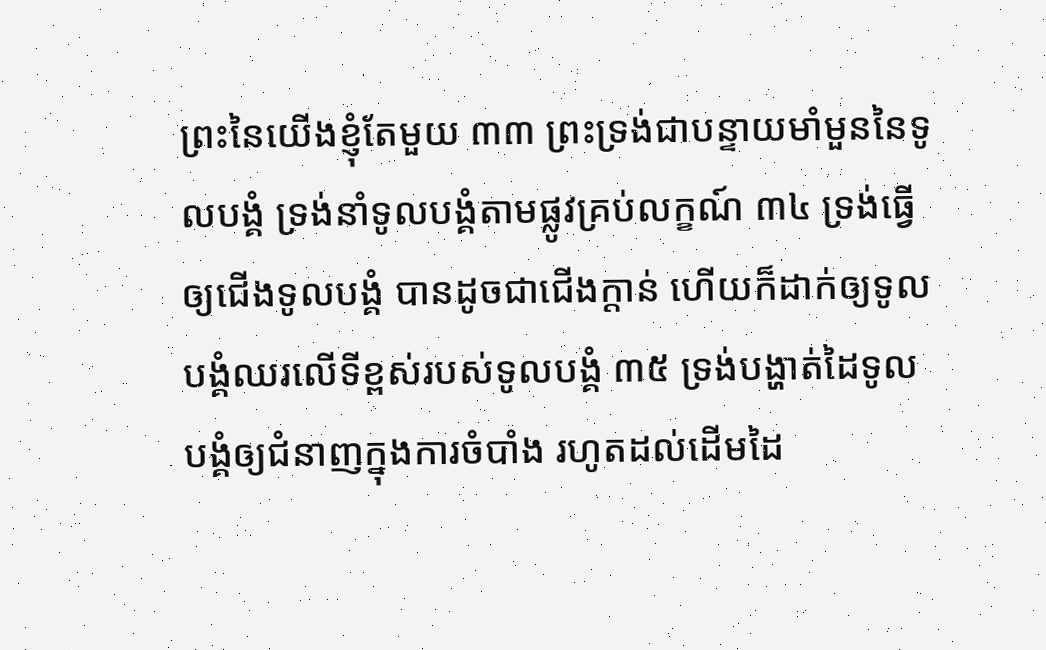ព្រះនៃយើងខ្ញុំតែមួយ ៣៣ ព្រះទ្រង់ជាបន្ទាយមាំមួននៃទូលបង្គំ ទ្រង់នាំទូលបង្គំតាមផ្លូវគ្រប់លក្ខណ៍ ៣៤ ទ្រង់ធ្វើឲ្យជើងទូលបង្គំ បានដូចជាជើងក្តាន់ ហើយក៏ដាក់ឲ្យទូលបង្គំឈរលើទីខ្ពស់របស់ទូលបង្គំ ៣៥ ទ្រង់បង្ហាត់ដៃទូលបង្គំឲ្យជំនាញក្នុងការចំបាំង រហូតដល់ដើមដៃ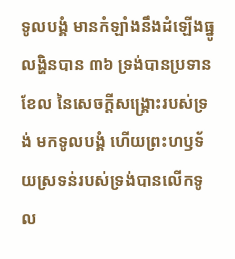ទូលបង្គំ មានកំឡាំងនឹងដំឡើងធ្នូលង្ហិនបាន ៣៦ ទ្រង់បានប្រទានខែល នៃសេចក្តីសង្គ្រោះរបស់ទ្រង់ មកទូលបង្គំ ហើយព្រះហឫទ័យស្រទន់របស់ទ្រង់បានលើកទូល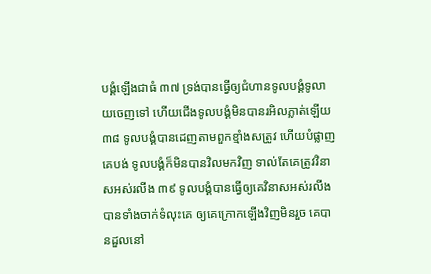បង្គំឡើងជាធំ ៣៧ ទ្រង់បានធ្វើឲ្យជំហានទូលបង្គំទូលាយចេញទៅ ហើយជើងទូលបង្គំមិនបានរអិលភ្លាត់ឡើយ ៣៨ ទូលបង្គំបានដេញតាមពួកខ្មាំងសត្រូវ ហើយបំផ្លាញគេបង់ ទូលបង្គំក៏មិនបានវិលមកវិញ ទាល់តែគេត្រូវវិនាសអស់រលីង ៣៩ ទូលបង្គំបានធ្វើឲ្យគេវិនាសអស់រលីង បានទាំងចាក់ទំលុះគេ ឲ្យគេក្រោកឡើងវិញមិនរួច គេបានដួលនៅ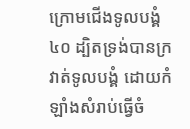ក្រោមជើងទូលបង្គំ ៤០ ដ្បិតទ្រង់បានក្រវាត់ទូលបង្គំ ដោយកំឡាំងសំរាប់ធ្វើចំ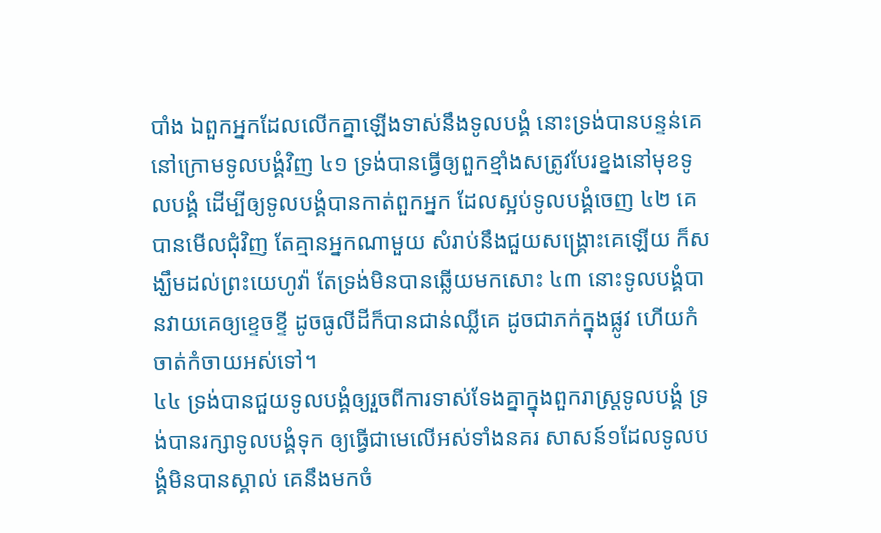បាំង ឯពួកអ្នកដែលលើកគ្នាឡើងទាស់នឹងទូលបង្គំ នោះទ្រង់បានបន្ទន់គេ នៅក្រោមទូលបង្គំវិញ ៤១ ទ្រង់បានធ្វើឲ្យពួកខ្មាំងសត្រូវបែរខ្នងនៅមុខទូលបង្គំ ដើម្បីឲ្យទូលបង្គំបានកាត់ពួកអ្នក ដែលស្អប់ទូលបង្គំចេញ ៤២ គេបានមើលជុំវិញ តែគ្មានអ្នកណាមួយ សំរាប់នឹងជួយសង្គ្រោះគេឡើយ ក៏សង្ឃឹមដល់ព្រះយេហូវ៉ា តែទ្រង់មិនបានឆ្លើយមកសោះ ៤៣ នោះទូលបង្គំបានវាយគេឲ្យខ្ទេចខ្ទី ដូចធូលីដីក៏បានជាន់ឈ្លីគេ ដូចជាភក់ក្នុងផ្លូវ ហើយកំចាត់កំចាយអស់ទៅ។
៤៤ ទ្រង់បានជួយទូលបង្គំឲ្យរួចពីការទាស់ទែងគ្នាក្នុងពួករាស្ត្រទូលបង្គំ ទ្រង់បានរក្សាទូលបង្គំទុក ឲ្យធ្វើជាមេលើអស់ទាំងនគរ សាសន៍១ដែលទូលបង្គំមិនបានស្គាល់ គេនឹងមកចំ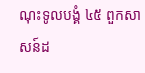ណុះទូលបង្គំ ៤៥ ពួកសាសន៍ដ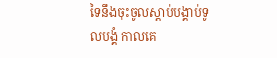ទៃនឹងចុះចូលស្តាប់បង្គាប់ទូលបង្គំ កាលគេ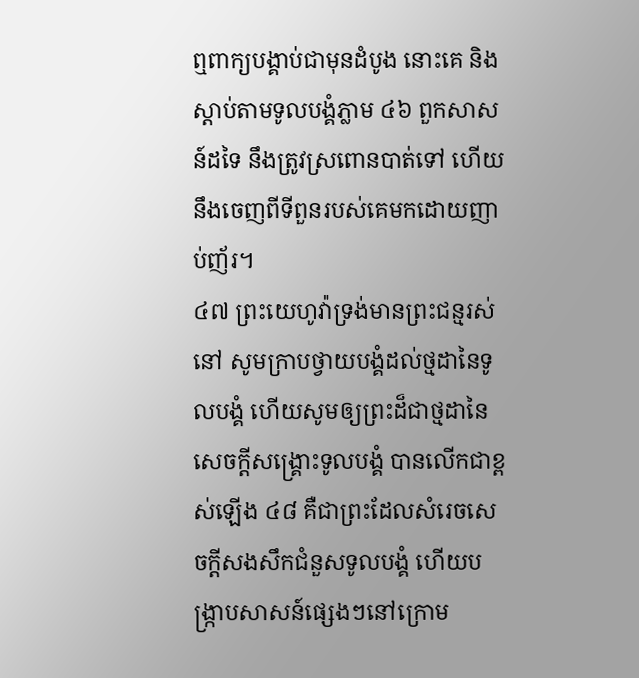ឮពាក្យបង្គាប់ជាមុនដំបូង នោះគេ និងស្តាប់តាមទូលបង្គំភ្លាម ៤៦ ពួកសាសន៍ដទៃ នឹងត្រូវស្រពោនបាត់ទៅ ហើយនឹងចេញពីទីពួនរបស់គេមកដោយញាប់ញ័រ។
៤៧ ព្រះយេហូវ៉ាទ្រង់មានព្រះជន្មរស់នៅ សូមក្រាបថ្វាយបង្គំដល់ថ្មដានៃទូលបង្គំ ហើយសូមឲ្យព្រះដ៏ជាថ្មដានៃសេចក្តីសង្គ្រោះទូលបង្គំ បានលើកជាខ្ពស់ឡើង ៤៨ គឺជាព្រះដែលសំរេចសេចក្តីសងសឹកជំនួសទូលបង្គំ ហើយបង្ក្រាបសាសន៍ផ្សេងៗនៅក្រោម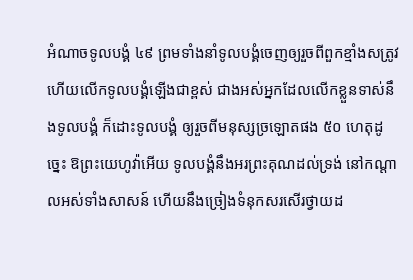អំណាចទូលបង្គំ ៤៩ ព្រមទាំងនាំទូលបង្គំចេញឲ្យរួចពីពួកខ្មាំងសត្រូវ ហើយលើកទូលបង្គំឡើងជាខ្ពស់ ជាងអស់អ្នកដែលលើកខ្លួនទាស់នឹងទូលបង្គំ ក៏ដោះទូលបង្គំ ឲ្យរួចពីមនុស្សច្រឡោតផង ៥០ ហេតុដូច្នេះ ឱព្រះយេហូវ៉ាអើយ ទូលបង្គំនឹងអរព្រះគុណដល់ទ្រង់ នៅកណ្តាលអស់ទាំងសាសន៍ ហើយនឹងច្រៀងទំនុកសរសើរថ្វាយដ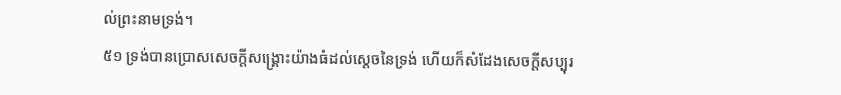ល់ព្រះនាមទ្រង់។
៥១ ទ្រង់បានប្រោសសេចក្តីសង្គ្រោះយ៉ាងធំដល់ស្តេចនៃទ្រង់ ហើយក៏សំដែងសេចក្តីសប្បុរ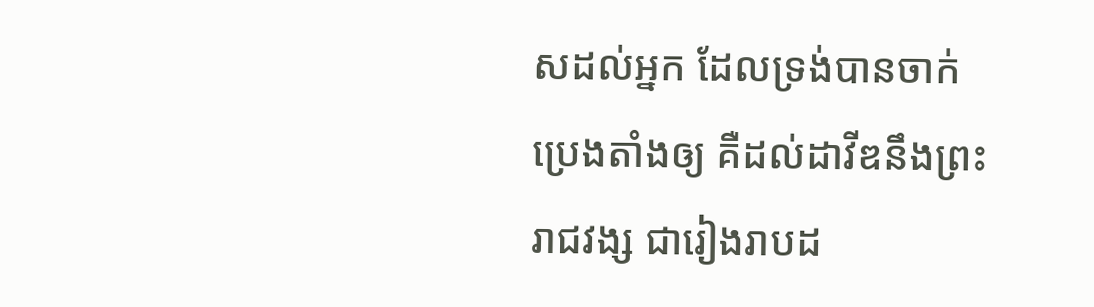សដល់អ្នក ដែលទ្រង់បានចាក់ប្រេងតាំងឲ្យ គឺដល់ដាវីឌនឹងព្រះរាជវង្ស ជារៀងរាបដ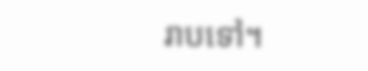រាបទៅ។